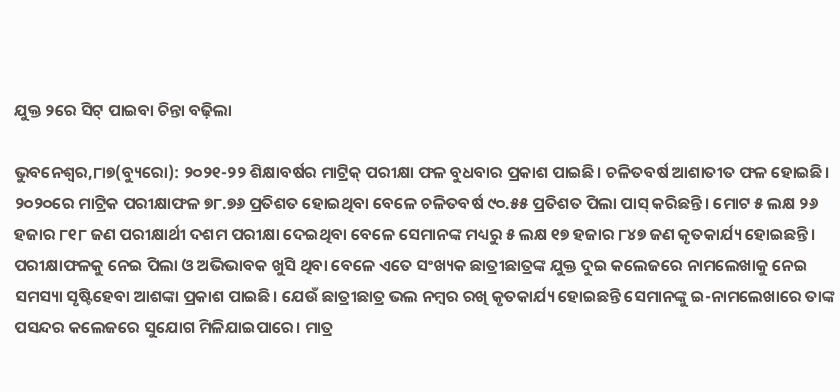ଯୁକ୍ତ ୨ରେ ସିଟ୍‌ ପାଇବା ଚିନ୍ତା ବଢ଼ିଲା

ଭୁବନେଶ୍ୱର,୮ା୭(ବ୍ୟୁରୋ): ୨୦୨୧-୨୨ ଶିକ୍ଷାବର୍ଷର ମାଟ୍ରିକ୍‌ ପରୀକ୍ଷା ଫଳ ବୁଧବାର ପ୍ରକାଶ ପାଇଛି। ଚଳିତବର୍ଷ ଆଶାତୀତ ଫଳ ହୋଇଛି। ୨୦୨୦ରେ ମାଟ୍ରିକ ପରୀକ୍ଷାଫଳ ୭୮.୭୬ ପ୍ରତିଶତ ହୋଇଥିବା ବେଳେ ଚଳିତବର୍ଷ ୯୦.୫୫ ପ୍ରତିଶତ ପିଲା ପାସ୍‌ କରିଛନ୍ତି। ମୋଟ ୫ ଲକ୍ଷ ୨୬ ହଜାର ୮୧୮ ଜଣ ପରୀକ୍ଷାର୍ଥୀ ଦଶମ ପରୀକ୍ଷା ଦେଇଥିବା ବେଳେ ସେମାନଙ୍କ ମଧ୍ୟରୁ ୫ ଲକ୍ଷ ୧୭ ହଜାର ୮୪୭ ଜଣ କୃତକାର୍ଯ୍ୟ ହୋଇଛନ୍ତି।
ପରୀକ୍ଷାଫଳକୁ ନେଇ ପିଲା ଓ ଅଭିଭାବକ ଖୁସି ଥିବା ବେଳେ ଏତେ ସଂଖ୍ୟକ ଛାତ୍ରୀଛାତ୍ରଙ୍କ ଯୁକ୍ତ ଦୁଇ କଲେଜରେ ନାମଲେଖାକୁ ନେଇ ସମସ୍ୟା ସୃଷ୍ଟିହେବା ଆଶଙ୍କା ପ୍ରକାଶ ପାଇଛି। ଯେଉଁ ଛାତ୍ରୀଛାତ୍ର ଭଲ ନମ୍ବର ରଖି କୃତକାର୍ଯ୍ୟ ହୋଇଛନ୍ତି ସେମାନଙ୍କୁ ଇ-ନାମଲେଖାରେ ତାଙ୍କ ପସନ୍ଦର କଲେଜରେ ସୁଯୋଗ ମିଳିଯାଇପାରେ। ମାତ୍ର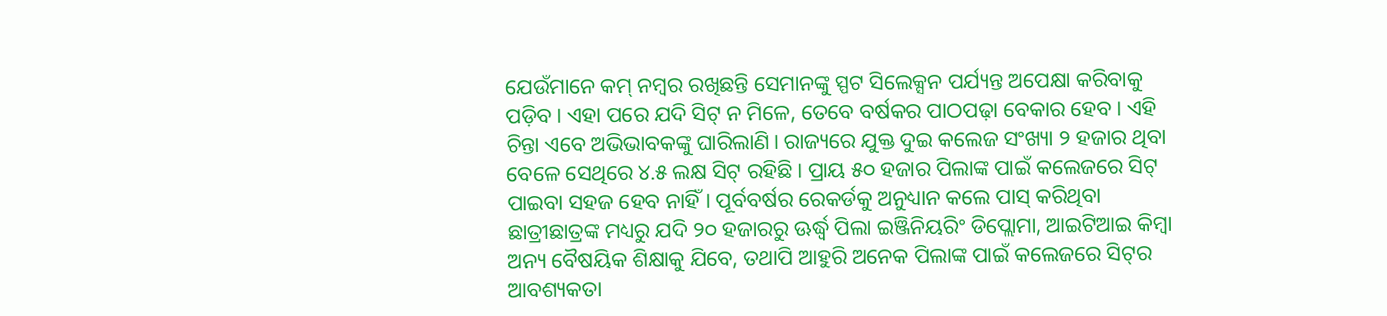ଯେଉଁମାନେ କମ୍‌ ନମ୍ବର ରଖିଛନ୍ତି ସେମାନଙ୍କୁ ସ୍ପଟ ସିଲେକ୍ସନ ପର୍ଯ୍ୟନ୍ତ ଅପେକ୍ଷା କରିବାକୁ ପଡ଼ିବ। ଏହା ପରେ ଯଦି ସିଟ୍‌ ନ ମିଳେ, ତେବେ ବର୍ଷକର ପାଠପଢ଼ା ବେକାର ହେବ। ଏହି ଚିନ୍ତା ଏବେ ଅଭିଭାବକଙ୍କୁ ଘାରିଲାଣି। ରାଜ୍ୟରେ ଯୁକ୍ତ ଦୁଇ କଲେଜ ସଂଖ୍ୟା ୨ ହଜାର ଥିବା ବେଳେ ସେଥିରେ ୪.୫ ଲକ୍ଷ ସିଟ୍‌ ରହିଛି। ପ୍ରାୟ ୫୦ ହଜାର ପିଲାଙ୍କ ପାଇଁ କଲେଜରେ ସିଟ୍‌ ପାଇବା ସହଜ ହେବ ନାହିଁ। ପୂର୍ବବର୍ଷର ରେକର୍ଡକୁ ଅନୁଧ୍ୟାନ କଲେ ପାସ୍‌ କରିଥିବା ଛାତ୍ରୀଛାତ୍ରଙ୍କ ମଧ୍ୟରୁ ଯଦି ୨୦ ହଜାରରୁ ଊର୍ଦ୍ଧ୍ୱ ପିଲା ଇଞ୍ଜିନିୟରିଂ ଡିପ୍ଲୋମା, ଆଇଟିଆଇ କିମ୍ବା ଅନ୍ୟ ବୈଷୟିକ ଶିକ୍ଷାକୁ ଯିବେ, ତଥାପି ଆହୁରି ଅନେକ ପିଲାଙ୍କ ପାଇଁ କଲେଜରେ ସିଟ୍‌ର ଆବଶ୍ୟକତା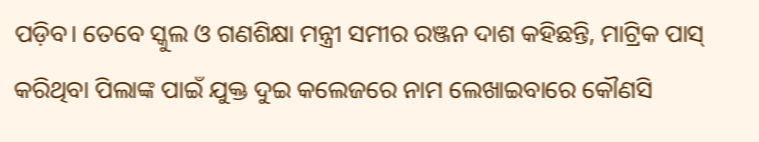ପଡ଼ିବ। ତେବେ ସ୍କୁଲ ଓ ଗଣଶିକ୍ଷା ମନ୍ତ୍ରୀ ସମୀର ରଞ୍ଜନ ଦାଶ କହିଛନ୍ତି, ମାଟ୍ରିକ ପାସ୍‌ କରିଥିବା ପିଲାଙ୍କ ପାଇଁ ଯୁକ୍ତ ଦୁଇ କଲେଜରେ ନାମ ଲେଖାଇବାରେ କୌଣସି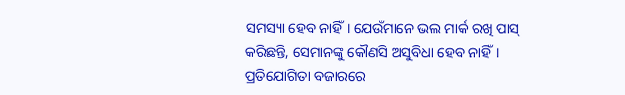ସମସ୍ୟା ହେବ ନାହିଁ। ଯେଉଁମାନେ ଭଲ ମାର୍କ ରଖି ପାସ୍‌ କରିଛନ୍ତି, ସେମାନଙ୍କୁ କୌଣସି ଅସୁବିଧା ହେବ ନାହିଁ। ପ୍ରତିଯୋଗିତା ବଜାରରେ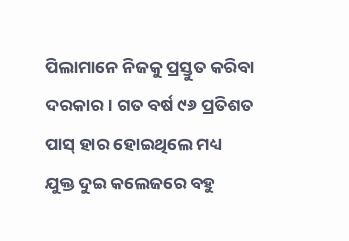ପିଲାମାନେ ନିଜକୁ ପ୍ରସ୍ତୁତ କରିବା ଦରକାର। ଗତ ବର୍ଷ ୯୬ ପ୍ରତିଶତ ପାସ୍‌ ହାର ହୋଇଥିଲେ ମଧ୍ୟ ଯୁକ୍ତ ଦୁଇ କଲେଜରେ ବହୁ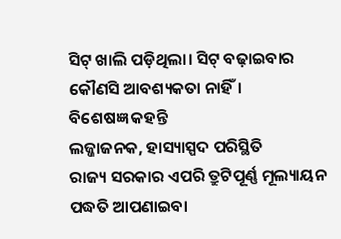ସିଟ୍‌ ଖାଲି ପଡ଼ିଥିଲା। ସିଟ୍‌ ବଢ଼ାଇବାର କୌଣସି ଆବଶ୍ୟକତା ନାହିଁ।
ବିଶେଷଜ୍ଞ କହନ୍ତି
ଲଜ୍ଜାଜନକ, ହାସ୍ୟାସ୍ପଦ ପରିସ୍ଥିତି
ରାଜ୍ୟ ସରକାର ଏପରି ତ୍ରୁଟିପୂର୍ଣ୍ଣ ମୂଲ୍ୟାୟନ ପଦ୍ଧତି ଆପଣାଇବା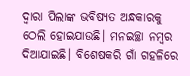ଦ୍ୱାରା ପିଲାଙ୍କ ଭବିଷ୍ୟତ ଅନ୍ଧକାରକୁ ଠେଲି ହୋଇଯାଉଛି। ମନଇଚ୍ଛା ନମ୍ବର ଦିଆଯାଇଛି। ବିଶେଷକରି ଗାଁ ଗହଳିରେ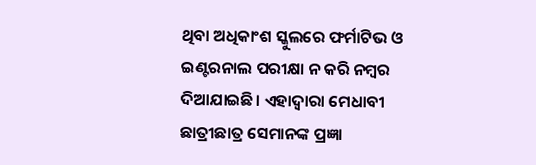ଥିବା ଅଧିକାଂଶ ସ୍କୁଲରେ ଫର୍ମାଟିଭ ଓ ଇଣ୍ଟରନାଲ ପରୀକ୍ଷା ନ କରି ନମ୍ବର ଦିଆଯାଇଛି। ଏହାଦ୍ୱାରା ମେଧାବୀ ଛାତ୍ରୀଛାତ୍ର ସେମାନଙ୍କ ପ୍ରଜ୍ଞା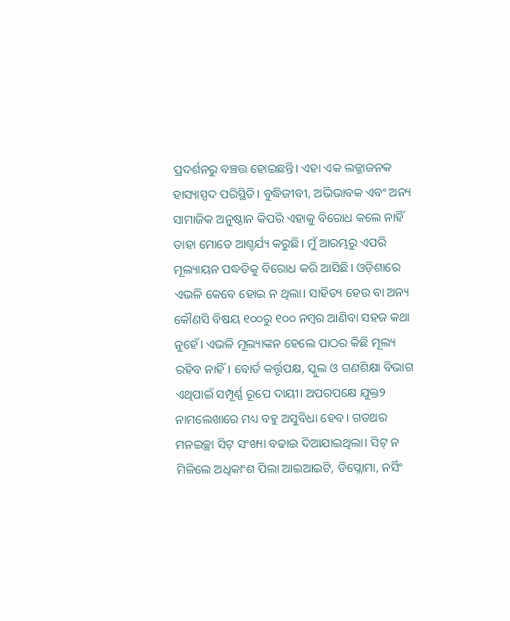ପ୍ରଦର୍ଶନରୁ ବଞ୍ଚତ୍ତ ହୋଇଛନ୍ତି। ଏହା ଏକ ଲଜ୍ଜାଜନକ ହାସ୍ୟାସ୍ପଦ ପରିସ୍ଥିତି। ବୁଦ୍ଧିଜୀବୀ, ଅଭିଭାବକ ଏବଂ ଅନ୍ୟ ସାମାଜିକ ଅନୁଷ୍ଠାନ କିପରି ଏହାକୁ ବିରୋଧ କଲେ ନାହିଁ ତାହା ମୋତେ ଆଶ୍ଚର୍ଯ୍ୟ କରୁଛି। ମୁଁ ଆରମ୍ଭରୁ ଏପରି ମୂଲ୍ୟାୟନ ପଦ୍ଧତିକୁ ବିରୋଧ କରି ଆସିଛି। ଓଡ଼ିଶାରେ
ଏଭଳି କେବେ ହୋଇ ନ ଥିଲା। ସାହିତ୍ୟ ହେଉ ବା ଅନ୍ୟ କୌଣସି ବିଷୟ ୧୦୦ରୁ ୧୦୦ ନମ୍ବର ଆଣିବା ସହଜ କଥା ନୁହେଁ। ଏଭଳି ମୂଲ୍ୟାଙ୍କନ ହେଲେ ପାଠର କିଛି ମୂଲ୍ୟ ରହିବ ନାହିଁ। ବୋର୍ଡ କର୍ତ୍ତୃପକ୍ଷ, ସ୍କୁଲ ଓ ଗଣଶିକ୍ଷା ବିଭାଗ ଏଥିପାଇଁ ସମ୍ପୂର୍ଣ୍ଣ ରୂପେ ଦାୟୀ। ଅପରପକ୍ଷେ ଯୁକ୍ତ୨ ନାମଲେଖାରେ ମଧ୍ୟ ବହୁ ଅସୁବିଧା ହେବ। ଗତଥର ମନଇଚ୍ଛା ସିଟ୍‌ ସଂଖ୍ୟା ବଢାଇ ଦିଆଯାଇଥିଲା। ସିଟ୍‌ ନ ମିଳିଲେ ଅଧିକାଂଶ ପିଲା ଆଇଆଇଟି, ଡିପ୍ଲୋମା, ନର୍ସିଂ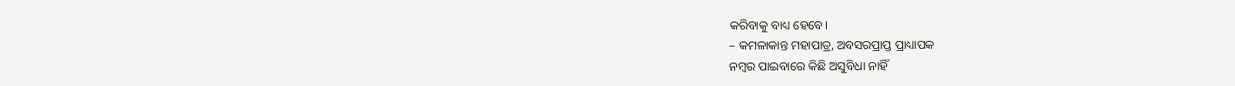କରିବାକୁ ବାଧ୍ୟ ହେବେ।
– କମଳାକାନ୍ତ ମହାପାତ୍ର, ଅବସରପ୍ରାପ୍ତ ପ୍ରାଧ୍ୟାପକ
ନମ୍ବର ପାଇବାରେ କିଛି ଅସୁବିଧା ନାହିଁ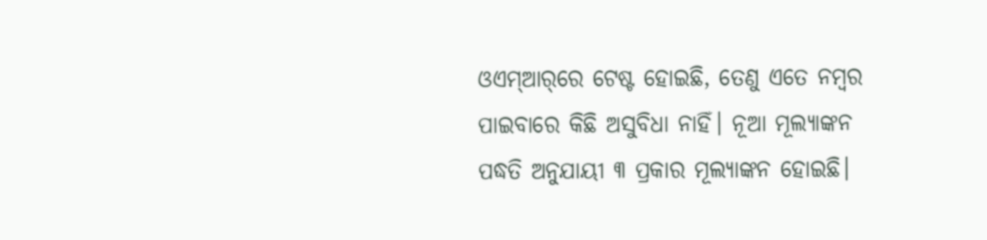ଓଏମ୍‌ଆର୍‌ରେ ଟେଷ୍ଟ ହୋଇଛି, ତେଣୁ ଏତେ ନମ୍ବର ପାଇବାରେ କିଛି ଅସୁବିଧା ନାହିଁ। ନୂଆ ମୂଲ୍ୟାଙ୍କନ ପଦ୍ଧତି ଅନୁଯାୟୀ ୩ ପ୍ରକାର ମୂଲ୍ୟାଙ୍କନ ହୋଇଛି।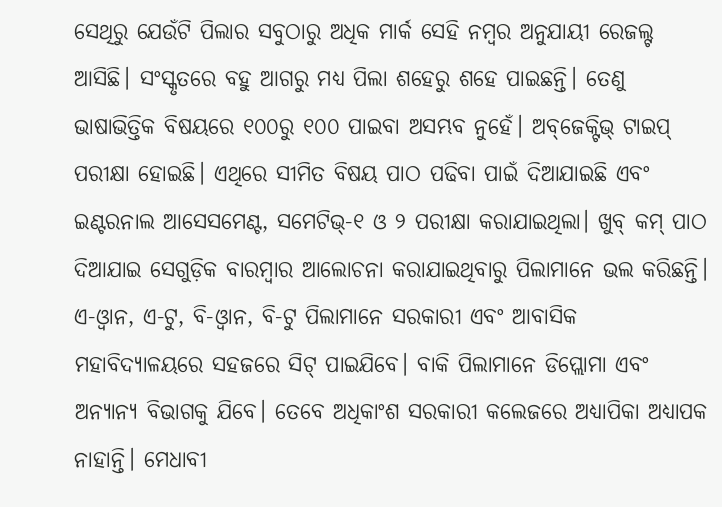ସେଥିରୁ ଯେଉଁଟି ପିଲାର ସବୁଠାରୁ ଅଧିକ ମାର୍କ ସେହି ନମ୍ବର ଅନୁଯାୟୀ ରେଜଲ୍ଟ ଆସିଛି। ସଂସ୍କୃତରେ ବହୁ ଆଗରୁ ମଧ୍ୟ ପିଲା ଶହେରୁ ଶହେ ପାଇଛନ୍ତି। ତେଣୁ ଭାଷାଭିତ୍ତିକ ବିଷୟରେ ୧୦୦ରୁ ୧୦୦ ପାଇବା ଅସମ୍ଭବ ନୁହେଁ। ଅବ୍‌ଜେକ୍ଟିଭ୍‌ ଟାଇପ୍‌ ପରୀକ୍ଷା ହୋଇଛି। ଏଥିରେ ସୀମିତ ବିଷୟ ପାଠ ପଢିବା ପାଇଁ ଦିଆଯାଇଛି ଏବଂ ଇଣ୍ଟରନାଲ ଆସେସମେଣ୍ଟ, ସମେଟିଭ୍‌-୧ ଓ ୨ ପରୀକ୍ଷା କରାଯାଇଥିଲା। ଖୁବ୍‌ କମ୍‌ ପାଠ ଦିଆଯାଇ ସେଗୁଡ଼ିକ ବାରମ୍ବାର ଆଲୋଚନା କରାଯାଇଥିବାରୁ ପିଲାମାନେ ଭଲ କରିଛନ୍ତି। ଏ-ଓ୍ବାନ, ଏ-ଟୁ, ବି-ଓ୍ବାନ, ବି-ଟୁ ପିଲାମାନେ ସରକାରୀ ଏବଂ ଆବାସିକ ମହାବିଦ୍ୟାଳୟରେ ସହଜରେ ସିଟ୍‌ ପାଇଯିବେ। ବାକି ପିଲାମାନେ ଡିପ୍ଲୋମା ଏବଂ ଅନ୍ୟାନ୍ୟ ବିଭାଗକୁ ଯିବେ। ତେବେ ଅଧିକାଂଶ ସରକାରୀ କଲେଜରେ ଅଧ୍ୟାପିକା ଅଧ୍ୟାପକ ନାହାନ୍ତି। ମେଧାବୀ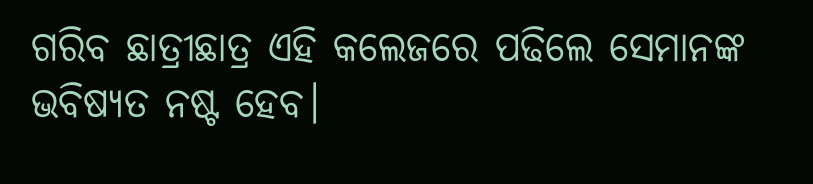ଗରିବ ଛାତ୍ରୀଛାତ୍ର ଏହି କଲେଜରେ ପଢିଲେ ସେମାନଙ୍କ ଭବିଷ୍ୟତ ନଷ୍ଟ ହେବ।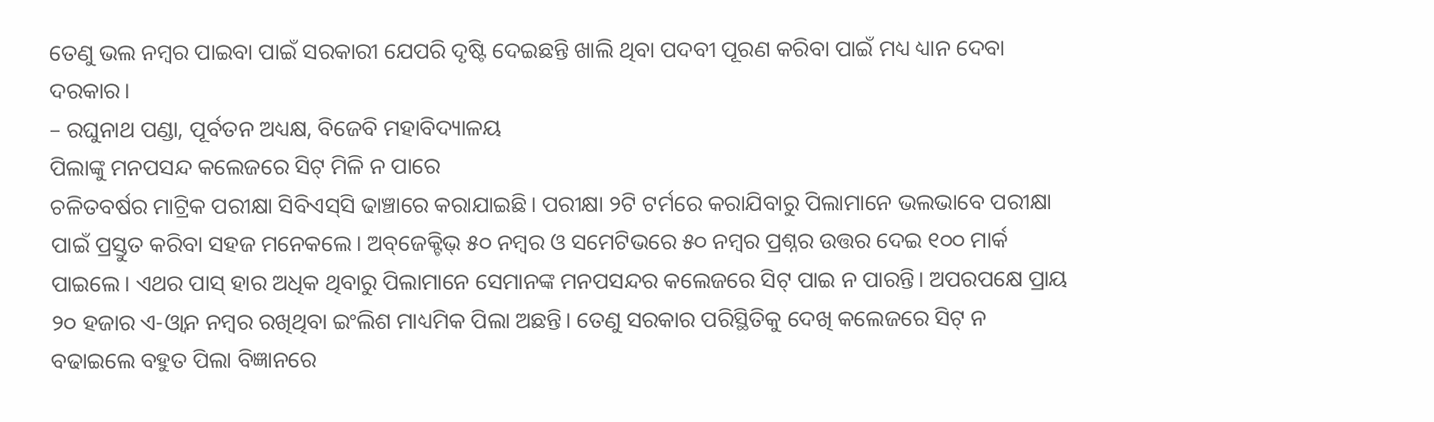ତେଣୁ ଭଲ ନମ୍ବର ପାଇବା ପାଇଁ ସରକାରୀ ଯେପରି ଦୃଷ୍ଟି ଦେଇଛନ୍ତି ଖାଲି ଥିବା ପଦବୀ ପୂରଣ କରିବା ପାଇଁ ମଧ୍ୟ ଧ୍ୟାନ ଦେବା ଦରକାର।
– ରଘୁନାଥ ପଣ୍ଡା, ପୂର୍ବତନ ଅଧ୍ୟକ୍ଷ, ବିଜେବି ମହାବିଦ୍ୟାଳୟ
ପିଲାଙ୍କୁ ମନପସନ୍ଦ କଲେଜରେ ସିଟ୍‌ ମିଳି ନ ପାରେ
ଚଳିତବର୍ଷର ମାଟ୍ରିକ ପରୀକ୍ଷା ସିବିଏସ୍‌ସି ଢାଞ୍ଚାରେ କରାଯାଇଛି। ପରୀକ୍ଷା ୨ଟି ଟର୍ମରେ କରାଯିବାରୁ ପିଲାମାନେ ଭଲଭାବେ ପରୀକ୍ଷା ପାଇଁ ପ୍ରସ୍ତୁତ କରିବା ସହଜ ମନେକଲେ। ଅବ୍‌ଜେକ୍ଟିଭ୍‌ ୫୦ ନମ୍ବର ଓ ସମେଟିଭରେ ୫୦ ନମ୍ବର ପ୍ରଶ୍ନର ଉତ୍ତର ଦେଇ ୧୦୦ ମାର୍କ ପାଇଲେ। ଏଥର ପାସ୍‌ ହାର ଅଧିକ ଥିବାରୁ ପିଲାମାନେ ସେମାନଙ୍କ ମନପସନ୍ଦର କଲେଜରେ ସିଟ୍‌ ପାଇ ନ ପାରନ୍ତି। ଅପରପକ୍ଷେ ପ୍ରାୟ ୨୦ ହଜାର ଏ-ଓ୍ବାନ ନମ୍ବର ରଖିଥିବା ଇଂଲିଶ ମାଧ୍ୟମିକ ପିଲା ଅଛନ୍ତି। ତେଣୁ ସରକାର ପରିସ୍ଥିତିକୁ ଦେଖି କଲେଜରେ ସିଟ୍‌ ନ ବଢାଇଲେ ବହୁତ ପିଲା ବିଜ୍ଞାନରେ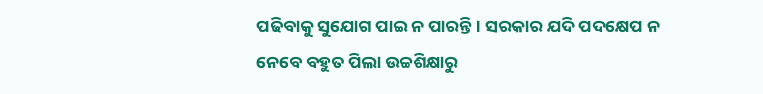ପଢିବାକୁ ସୁଯୋଗ ପାଇ ନ ପାରନ୍ତି। ସରକାର ଯଦି ପଦକ୍ଷେପ ନ ନେବେ ବହୁତ ପିଲା ଉଚ୍ଚଶିକ୍ଷାରୁ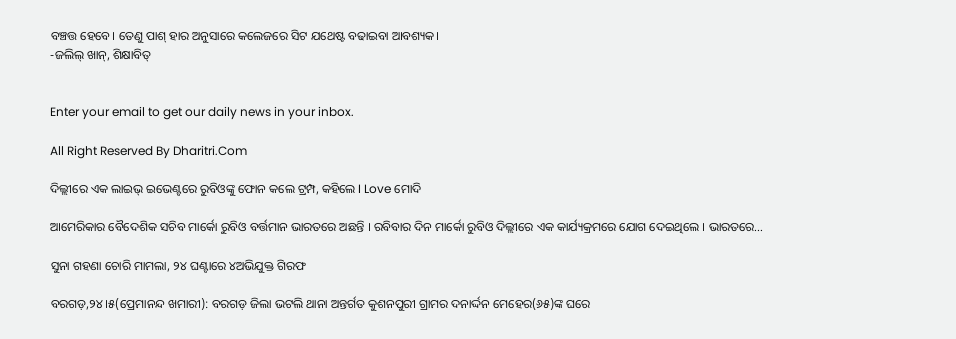ବଞ୍ଚତ୍ତ ହେବେ। ତେଣୁ ପାଶ୍‌ ହାର ଅନୁସାରେ କଲେଜରେ ସିଟ ଯଥେଷ୍ଟ ବଢାଇବା ଆବଶ୍ୟକ।
-ଜଲିଲ୍‌ ଖାନ୍‌, ଶିକ୍ଷାବିତ୍‌


Enter your email to get our daily news in your inbox.

All Right Reserved By Dharitri.Com

ଦିଲ୍ଲୀରେ ଏକ ଲାଇଭ୍ ଇଭେଣ୍ଟରେ ରୁବିଓଙ୍କୁ ଫୋନ କଲେ ଟ୍ରମ୍ପ, କହିଲେ I Love ମୋଦି

ଆମେରିକାର ବୈଦେଶିକ ସଚିବ ମାର୍କୋ ରୁବିଓ ବର୍ତ୍ତମାନ ଭାରତରେ ଅଛନ୍ତି । ରବିବାର ଦିନ ମାର୍କୋ ରୁବିଓ ଦିଲ୍ଲୀରେ ଏକ କାର୍ଯ୍ୟକ୍ରମରେ ଯୋଗ ଦେଇଥିଲେ । ଭାରତରେ…

ସୁନା ଗହଣା ଚୋରି ମାମଲା, ୨୪ ଘଣ୍ଟାରେ ୪ଅଭିଯୁକ୍ତ ଗିରଫ

ବରଗଡ଼,୨୪।୫(ପ୍ରେମାନନ୍ଦ ଖମାରୀ): ବରଗଡ଼ ଜିଲା ଭଟଲି ଥାନା ଅନ୍ତର୍ଗତ କୁଶନପୁରୀ ଗ୍ରାମର ଦନାର୍ଦ୍ଦନ ମେହେର(୬୫)ଙ୍କ ଘରେ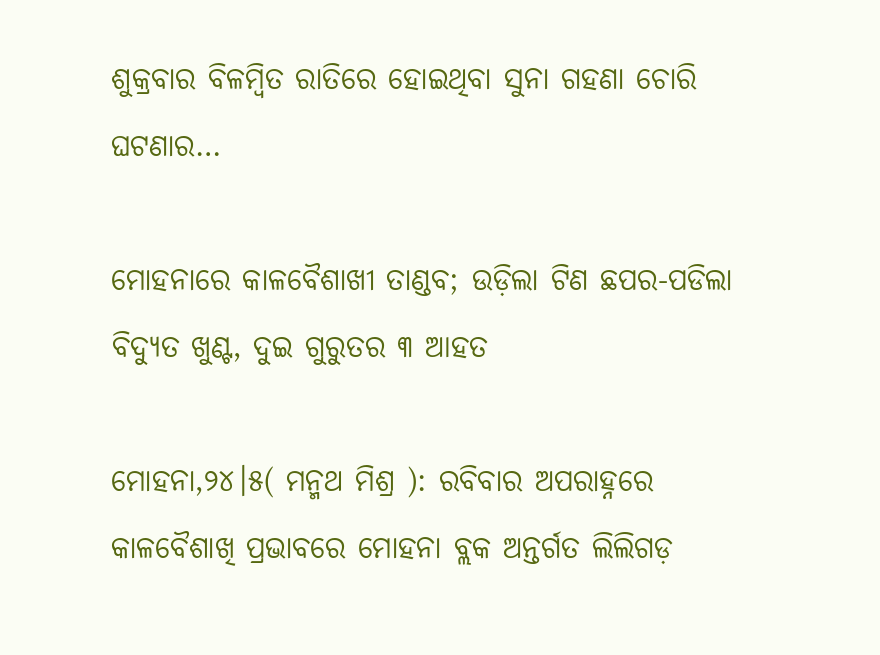ଶୁକ୍ରବାର ବିଳମ୍ବିତ ରାତିରେ ହୋଇଥିବା ସୁନା ଗହଣା ଚୋରି ଘଟଣାର…

ମୋହନାରେ କାଳବୈଶାଖୀ ତାଣ୍ଡବ; ଉଡ଼ିଲା ଟିଣ ଛପର-ପଡିଲା ବିଦ୍ୟୁତ ଖୁଣ୍ଟ, ଦୁଇ ଗୁରୁତର ୩ ଆହତ

ମୋହନା,୨୪।୫( ମନ୍ମଥ ମିଶ୍ର ): ରବିବାର ଅପରାହ୍ନରେ କାଳବୈଶାଖି ପ୍ରଭାବରେ ମୋହନା ବ୍ଲକ ଅନ୍ତର୍ଗତ ଲିଲିଗଡ଼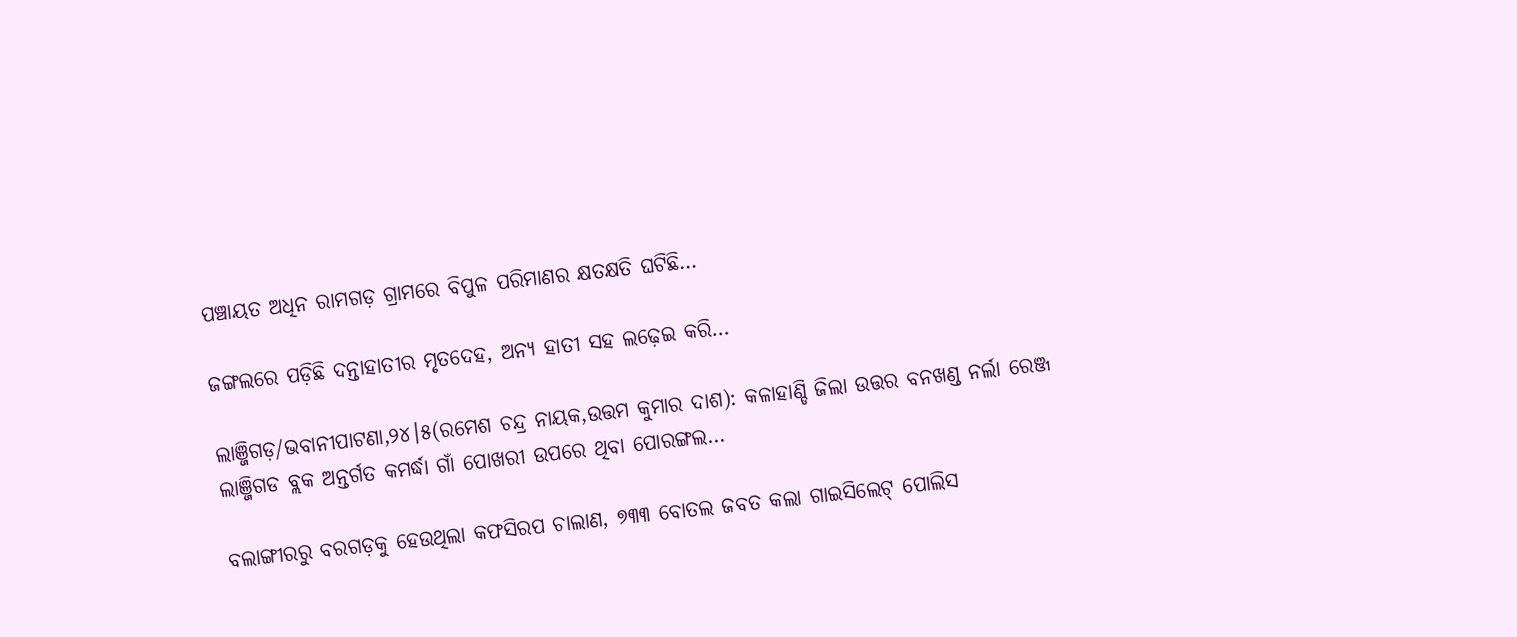ପଞ୍ଚାୟତ ଅଧିନ ରାମଗଡ଼ ଗ୍ରାମରେ ବିପୁଳ ପରିମାଣର କ୍ଷତକ୍ଷତି ଘଟିଛି…

ଜଙ୍ଗଲରେ ପଡ଼ିଛି ଦନ୍ତାହାତୀର ମୃତଦେହ, ଅନ୍ୟ ହାତୀ ସହ ଲଢ଼େଇ କରି…

ଲାଞ୍ଜିଗଡ଼/ଭବାନୀପାଟଣା,୨୪।୫(ରମେଶ ଚନ୍ଦ୍ର ନାୟକ,ଉତ୍ତମ କୁମାର ଦାଶ): କଳାହାଣ୍ଡି ଜିଲା ଉତ୍ତର ବନଖଣ୍ଡ ନର୍ଲା ରେଞ୍ଜ ଲାଞ୍ଜିଗଡ ବ୍ଲକ ଅନ୍ତର୍ଗତ କମର୍ଦ୍ଧା ଗାଁ ପୋଖରୀ ଉପରେ ଥିବା ପୋରଙ୍ଗଲ…

ବଲାଙ୍ଗୀରରୁ ବରଗଡ଼କୁ ହେଉଥିଲା କଫସିରପ ଚାଲାଣ, ୭୩୩ ବୋତଲ ଜବତ କଲା ଗାଇସିଲେଟ୍‌ ପୋଲିସ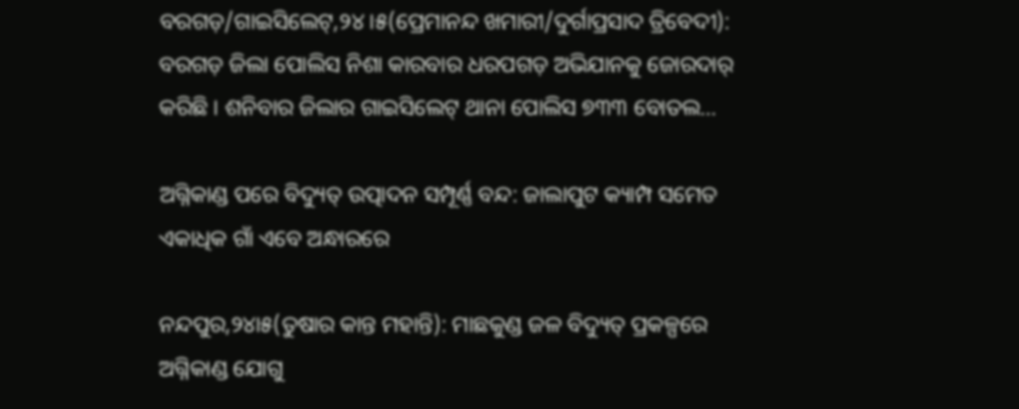ବରଗଡ଼/ଗାଇସିଲେଟ୍‌,୨୪।୫(ପ୍ରେମାନନ୍ଦ ଖମାରୀ/ଦୁର୍ଗାପ୍ରସାଦ ତ୍ରିବେଦୀ):  ବରଗଡ଼ ଜିଲା ପୋଲିସ ନିଶା କାରବାର ଧରପଗଡ଼ ଅଭିଯାନକୁ ଜୋରଦାର୍‌ କରିଛି । ଶନିବାର ଜିଲାର ଗାଇସିଲେଟ୍‌ ଥାନା ପୋଲିସ ୭୩୩ ବୋତଲ…

ଅଗ୍ନିକାଣ୍ଡ ପରେ ବିଦ୍ୟୁତ୍‌ ଉତ୍ପାଦନ ସମ୍ପୂର୍ଣ୍ଣ ବନ୍ଦ: ଜାଲାପୁଟ କ୍ୟାମ୍ପ ସମେତ ଏକାଧିକ ଗାଁ ଏବେ ଅନ୍ଧାରରେ

ନନ୍ଦପୁର,୨୪ା୫(ତୁଷାର କାନ୍ତ ମହାନ୍ତି): ମାଛକୁଣ୍ଡ ଜଳ ବିଦ୍ୟୁତ୍‌ ପ୍ରକଳ୍ପରେ ଅଗ୍ନିକାଣ୍ଡ ଯୋଗୁ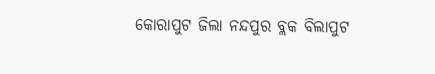କୋରାପୁଟ ଜିଲା ନନ୍ଦପୁର ବ୍ଲକ ବିଲାପୁଟ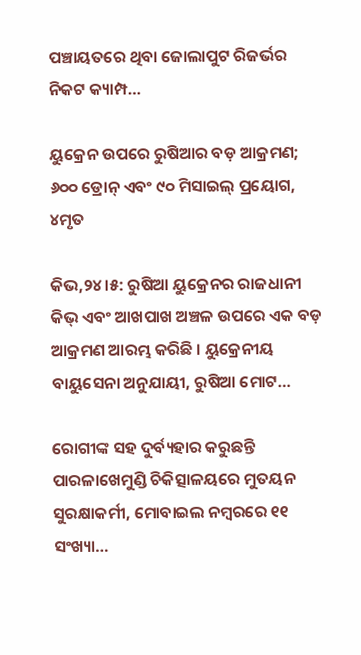ପଞ୍ଚାୟତରେ ଥିବା ଜୋଲାପୁଟ ରିଜର୍ଭର ନିକଟ କ୍ୟାମ୍ପ…

ୟୁକ୍ରେନ ଉପରେ ରୁଷିଆର ବଡ଼ ଆକ୍ରମଣ; ୬୦୦ ଡ୍ରୋନ୍ ଏବଂ ୯୦ ମିସାଇଲ୍ ପ୍ରୟୋଗ, ୪ମୃତ

କିଭ,୨୪।୫: ରୁଷିଆ ୟୁକ୍ରେନର ରାଜଧାନୀ କିଭ୍ ଏବଂ ଆଖପାଖ ଅଞ୍ଚଳ ଉପରେ ଏକ ବଡ଼ ଆକ୍ରମଣ ଆରମ୍ଭ କରିଛି । ୟୁକ୍ରେନୀୟ ବାୟୁସେନା ଅନୁଯାୟୀ, ରୁଷିଆ ମୋଟ…

ରୋଗୀଙ୍କ ସହ ଦୁର୍ବ୍ୟହାର କରୁଛନ୍ତି ପାରଳାଖେମୁଣ୍ଡି ଚିକିତ୍ସାଳୟରେ ମୁତୟନ ସୁରକ୍ଷାକର୍ମୀ, ମୋବାଇଲ ନମ୍ବରରେ ୧୧ ସଂଖ୍ୟା…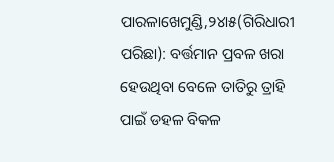ପାରଳାଖେମୁଣ୍ଡି,୨୪ା୫(ଗିରିଧାରୀ ପରିଛା): ବର୍ତ୍ତମାନ ପ୍ରବଳ ଖରା ହେଉଥିବା ବେଳେ ତାତିରୁ ତ୍ରାହି ପାଇଁ ଡହଳ ବିକଳ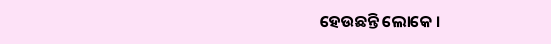ହେଉଛନ୍ତି ଲୋକେ ।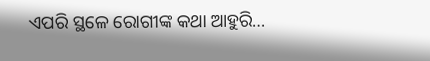ଏପରି ସ୍ଥଳେ ରୋଗୀଙ୍କ କଥା ଆହୁରି…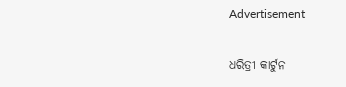Advertisement

ଧରିତ୍ରୀ କାର୍ଟୁନ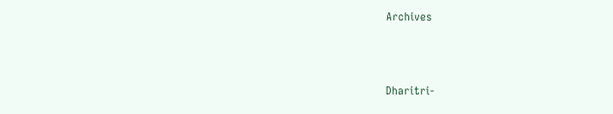Archives



Dharitri-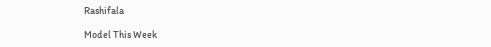Rashifala

Model This Week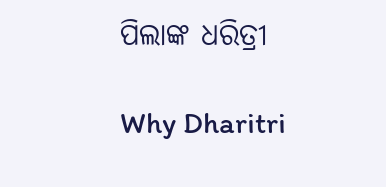ପିଲାଙ୍କ ଧରିତ୍ରୀ

Why Dharitri